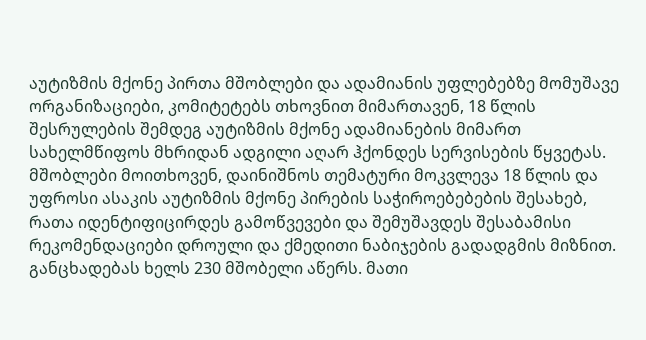აუტიზმის მქონე პირთა მშობლები და ადამიანის უფლებებზე მომუშავე ორგანიზაციები, კომიტეტებს თხოვნით მიმართავენ, 18 წლის შესრულების შემდეგ აუტიზმის მქონე ადამიანების მიმართ სახელმწიფოს მხრიდან ადგილი აღარ ჰქონდეს სერვისების წყვეტას.
მშობლები მოითხოვენ, დაინიშნოს თემატური მოკვლევა 18 წლის და უფროსი ასაკის აუტიზმის მქონე პირების საჭიროებებების შესახებ, რათა იდენტიფიცირდეს გამოწვევები და შემუშავდეს შესაბამისი რეკომენდაციები დროული და ქმედითი ნაბიჯების გადადგმის მიზნით.
განცხადებას ხელს 230 მშობელი აწერს. მათი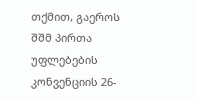თქმით, გაეროს შშმ პირთა უფლებების კონვენციის 26-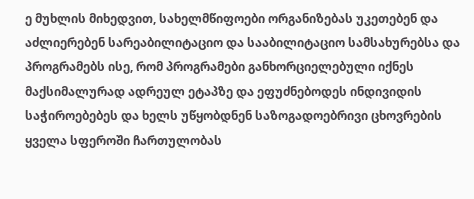ე მუხლის მიხედვით, სახელმწიფოები ორგანიზებას უკეთებენ და აძლიერებენ სარეაბილიტაციო და სააბილიტაციო სამსახურებსა და პროგრამებს ისე, რომ პროგრამები განხორციელებული იქნეს მაქსიმალურად ადრეულ ეტაპზე და ეფუძნებოდეს ინდივიდის საჭიროებებეს და ხელს უწყობდნენ საზოგადოებრივი ცხოვრების ყველა სფეროში ჩართულობას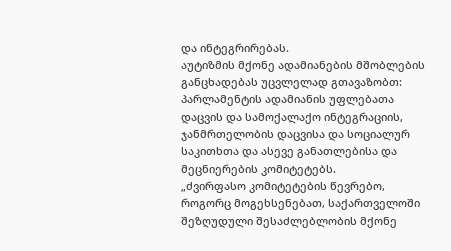და ინტეგრირებას.
აუტიზმის მქონე ადამიანების მშობლების განცხადებას უცვლელად გთავაზობთ:
პარლამენტის ადამიანის უფლებათა დაცვის და სამოქალაქო ინტეგრაციის, ჯანმრთელობის დაცვისა და სოციალურ საკითხთა და ასევე განათლებისა და მეცნიერების კომიტეტებს.
„ძვირფასო კომიტეტების წევრებო,
როგორც მოგეხსენებათ, საქართველოში შეზღუდული შესაძლებლობის მქონე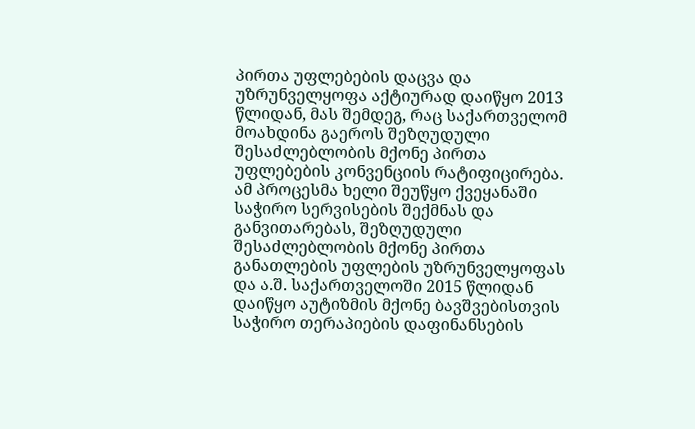პირთა უფლებების დაცვა და უზრუნველყოფა აქტიურად დაიწყო 2013 წლიდან, მას შემდეგ, რაც საქართველომ მოახდინა გაეროს შეზღუდული შესაძლებლობის მქონე პირთა უფლებების კონვენციის რატიფიცირება. ამ პროცესმა ხელი შეუწყო ქვეყანაში საჭირო სერვისების შექმნას და განვითარებას, შეზღუდული შესაძლებლობის მქონე პირთა განათლების უფლების უზრუნველყოფას და ა.შ. საქართველოში 2015 წლიდან დაიწყო აუტიზმის მქონე ბავშვებისთვის საჭირო თერაპიების დაფინანსების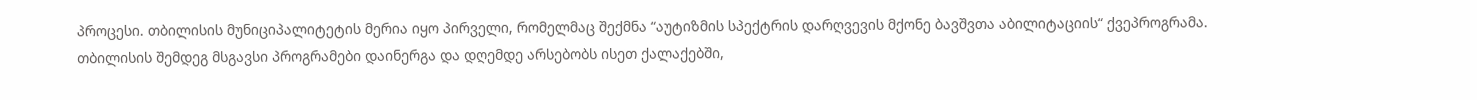პროცესი. თბილისის მუნიციპალიტეტის მერია იყო პირველი, რომელმაც შექმნა “აუტიზმის სპექტრის დარღვევის მქონე ბავშვთა აბილიტაციის“ ქვეპროგრამა.
თბილისის შემდეგ მსგავსი პროგრამები დაინერგა და დღემდე არსებობს ისეთ ქალაქებში,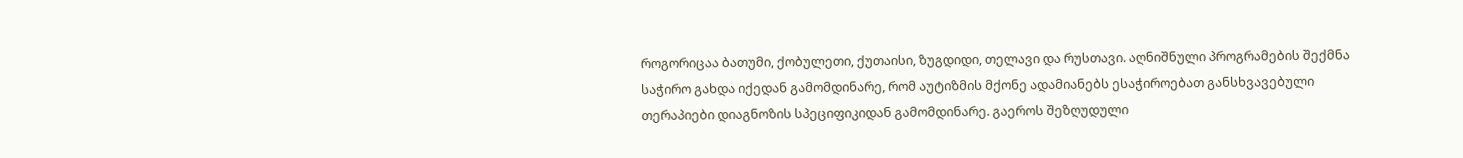როგორიცაა ბათუმი, ქობულეთი, ქუთაისი, ზუგდიდი, თელავი და რუსთავი. აღნიშნული პროგრამების შექმნა საჭირო გახდა იქედან გამომდინარე, რომ აუტიზმის მქონე ადამიანებს ესაჭიროებათ განსხვავებული თერაპიები დიაგნოზის სპეციფიკიდან გამომდინარე. გაეროს შეზღუდული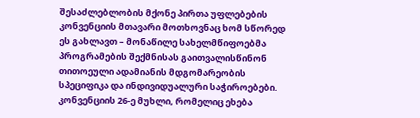შესაძლებლობის მქონე პირთა უფლებების კონვენციის მთავარი მოთხოვნაც ხომ სწორედ ეს გახლავთ – მონაწილე სახელმწიფოებმა პროგრამების შექმნისას გაითვალისწინონ თითოეული ადამიანის მდგომარეობის სპეციფიკა და ინდივიდუალური საჭიროებები.
კონვენციის 26-ე მუხლი, რომელიც ეხება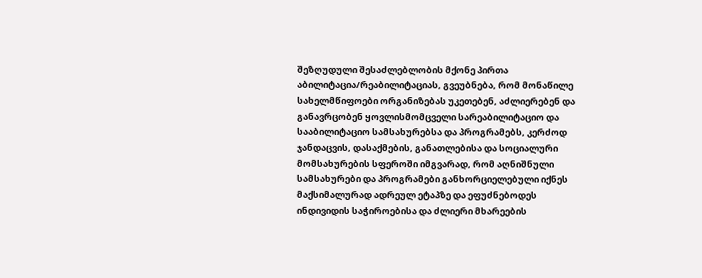შეზღუდული შესაძლებლობის მქონე პირთა აბილიტაცია/რეაბილიტაციას, გვეუბნება, რომ მონაწილე სახელმწიფოები ორგანიზებას უკეთებენ, აძლიერებენ და განავრცობენ ყოვლისმომცველი სარეაბილიტაციო და სააბილიტაციო სამსახურებსა და პროგრამებს, კერძოდ ჯანდაცვის, დასაქმების, განათლებისა და სოციალური მომსახურების სფეროში იმგვარად, რომ აღნიშნული სამსახურები და პროგრამები განხორციელებული იქნეს მაქსიმალურად ადრეულ ეტაპზე და ეფუძნებოდეს ინდივიდის საჭიროებისა და ძლიერი მხარეების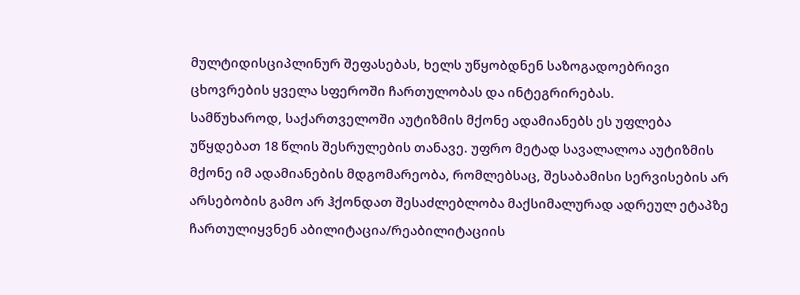მულტიდისციპლინურ შეფასებას, ხელს უწყობდნენ საზოგადოებრივი ცხოვრების ყველა სფეროში ჩართულობას და ინტეგრირებას.
სამწუხაროდ, საქართველოში აუტიზმის მქონე ადამიანებს ეს უფლება უწყდებათ 18 წლის შესრულების თანავე. უფრო მეტად სავალალოა აუტიზმის მქონე იმ ადამიანების მდგომარეობა, რომლებსაც, შესაბამისი სერვისების არ არსებობის გამო არ ჰქონდათ შესაძლებლობა მაქსიმალურად ადრეულ ეტაპზე ჩართულიყვნენ აბილიტაცია/რეაბილიტაციის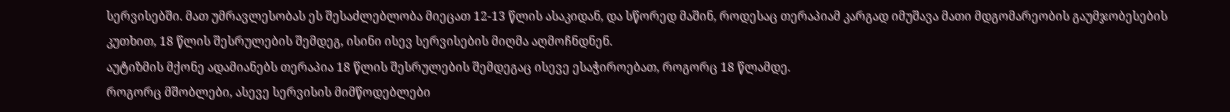სერვისებში. მათ უმრავლესობას ეს შესაძლებლობა მიეცათ 12-13 წლის ასაკიდან, და სწორედ მაშინ, როდესაც თერაპიამ კარგად იმუშავა მათი მდგომარეობის გაუმჯობესების კუთხით, 18 წლის შესრულების შემდეგ, ისინი ისევ სერვისების მიღმა აღმოჩნდნენ.
აუტიზმის მქონე ადამიანებს თერაპია 18 წლის შესრულების შემდეგაც ისევე ესაჭიროებათ, როგორც 18 წლამდე.
როგორც მშობლები, ასევე სერვისის მიმწოდებლები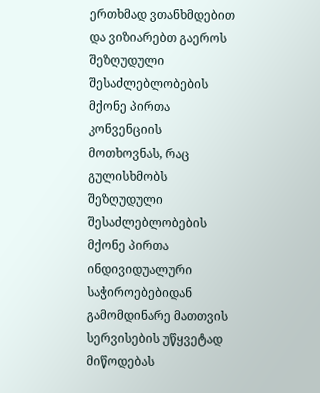ერთხმად ვთანხმდებით და ვიზიარებთ გაეროს შეზღუდული შესაძლებლობების მქონე პირთა კონვენციის მოთხოვნას, რაც გულისხმობს შეზღუდული შესაძლებლობების მქონე პირთა ინდივიდუალური საჭიროებებიდან გამომდინარე მათთვის სერვისების უწყვეტად მიწოდებას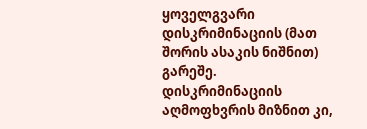ყოველგვარი დისკრიმინაციის (მათ შორის ასაკის ნიშნით) გარეშე.
დისკრიმინაციის აღმოფხვრის მიზნით კი,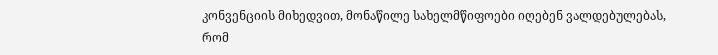კონვენციის მიხედვით, მონაწილე სახელმწიფოები იღებენ ვალდებულებას, რომ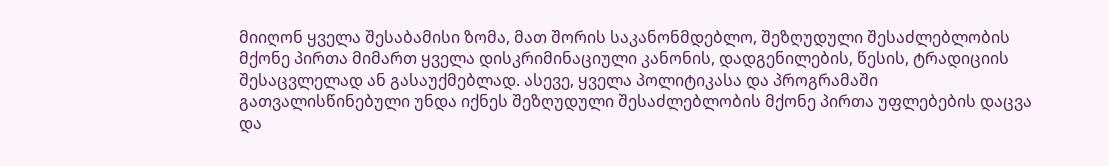მიიღონ ყველა შესაბამისი ზომა, მათ შორის საკანონმდებლო, შეზღუდული შესაძლებლობის მქონე პირთა მიმართ ყველა დისკრიმინაციული კანონის, დადგენილების, წესის, ტრადიციის შესაცვლელად ან გასაუქმებლად. ასევე, ყველა პოლიტიკასა და პროგრამაში გათვალისწინებული უნდა იქნეს შეზღუდული შესაძლებლობის მქონე პირთა უფლებების დაცვა და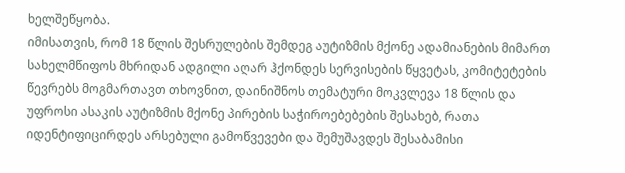ხელშეწყობა.
იმისათვის, რომ 18 წლის შესრულების შემდეგ აუტიზმის მქონე ადამიანების მიმართ სახელმწიფოს მხრიდან ადგილი აღარ ჰქონდეს სერვისების წყვეტას, კომიტეტების წევრებს მოგმართავთ თხოვნით, დაინიშნოს თემატური მოკვლევა 18 წლის და უფროსი ასაკის აუტიზმის მქონე პირების საჭიროებებების შესახებ, რათა იდენტიფიცირდეს არსებული გამოწვევები და შემუშავდეს შესაბამისი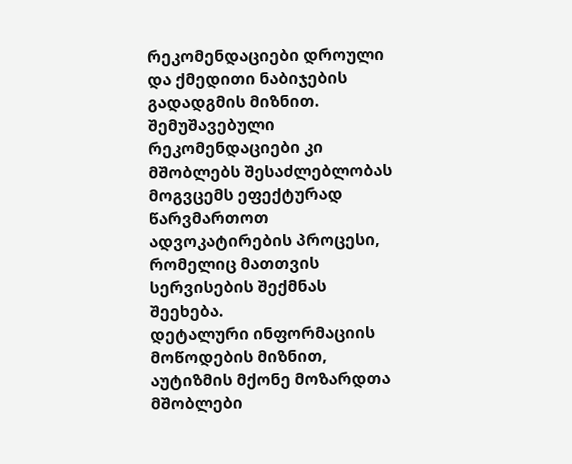რეკომენდაციები დროული და ქმედითი ნაბიჯების გადადგმის მიზნით. შემუშავებული რეკომენდაციები კი მშობლებს შესაძლებლობას მოგვცემს ეფექტურად წარვმართოთ ადვოკატირების პროცესი, რომელიც მათთვის სერვისების შექმნას შეეხება.
დეტალური ინფორმაციის მოწოდების მიზნით, აუტიზმის მქონე მოზარდთა მშობლები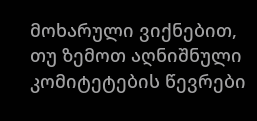მოხარული ვიქნებით, თუ ზემოთ აღნიშნული კომიტეტების წევრები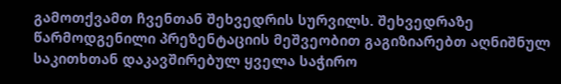გამოთქვამთ ჩვენთან შეხვედრის სურვილს. შეხვედრაზე წარმოდგენილი პრეზენტაციის მეშვეობით გაგიზიარებთ აღნიშნულ საკითხთან დაკავშირებულ ყველა საჭირო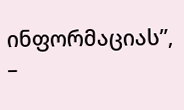ინფორმაციას”, –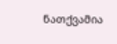ნათქვამია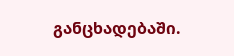განცხადებაში.